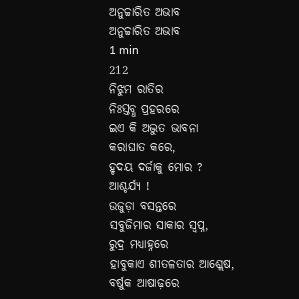ଅନୁଚ୍ଚାରିତ ଅଭାବ
ଅନୁଚ୍ଚାରିତ ଅଭାବ
1 min
212
ନିଝୁମ ରାତିର
ନିଃସ୍ତବ୍ଧ ପ୍ରହରରେ
ଇଏ କି ଅଦ୍ଭୁତ ଭାବନା
କରାଘାତ କରେ,
ହୃଦୟ ଦର୍ଜାକୁ ମୋର ?
ଆଶ୍ଚର୍ଯ୍ୟ !
ଉଜୁଡ଼ା ବସନ୍ତରେ
ସବୁଜିମାର ସାକାର ସ୍ୱପ୍ନ,
ରୁଦ୍ର ମଧ୍ୟାହ୍ନରେ
ହାବୁକାଏ ଶୀତଳତାର ଆଶ୍ଲେଷ,
ବର୍ଷୁକ ଆଷାଢ଼ରେ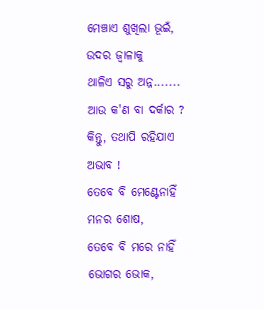ମେଞ୍ଚାଏ ଶୁଖିଲା ଭୂଇଁ,
ଉଦର ଜ୍ୱାଳାକୁ
ଥାଳିଏ ସରୁ ଅନ୍ନ.......
ଆଉ କ'ଣ ବା ଦର୍କାର ?
କିନ୍ତୁ, ତଥାପି ରହିଯାଏ ଅଭାବ !
ତେବେ ବି ମେଣ୍ଟେନାହିଁ
ମନର ଶୋଷ,
ତେବେ ବି ମରେ ନାହିଁ
ଭୋଗର ଭୋକ,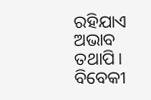ରହିଯାଏ ଅଭାବ ତଥାପି।
ବିବେକୀ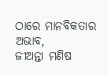ଠାରେ ମାନବିକତାର ଅଭାବ,
ଜୀଅନ୍ତା ମଣିଷ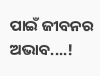ପାଇଁ ଜୀବନର ଅଭାବ....!